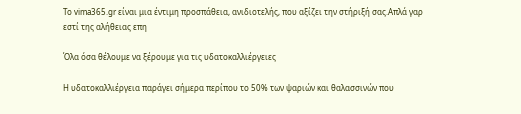Το vima365.gr είναι μια έντιμη προσπάθεια, ανιδιοτελής, που αξίζει την στήριξή σας.Απλά γαρ εστί της αλήθειας επη

Όλα όσα θέλουμε να ξέρουμε για τις υδατοκαλλιέργειες

Η υδατοκαλλιέργεια παράγει σήμερα περίπου το 50% των ψαριών και θαλασσινών που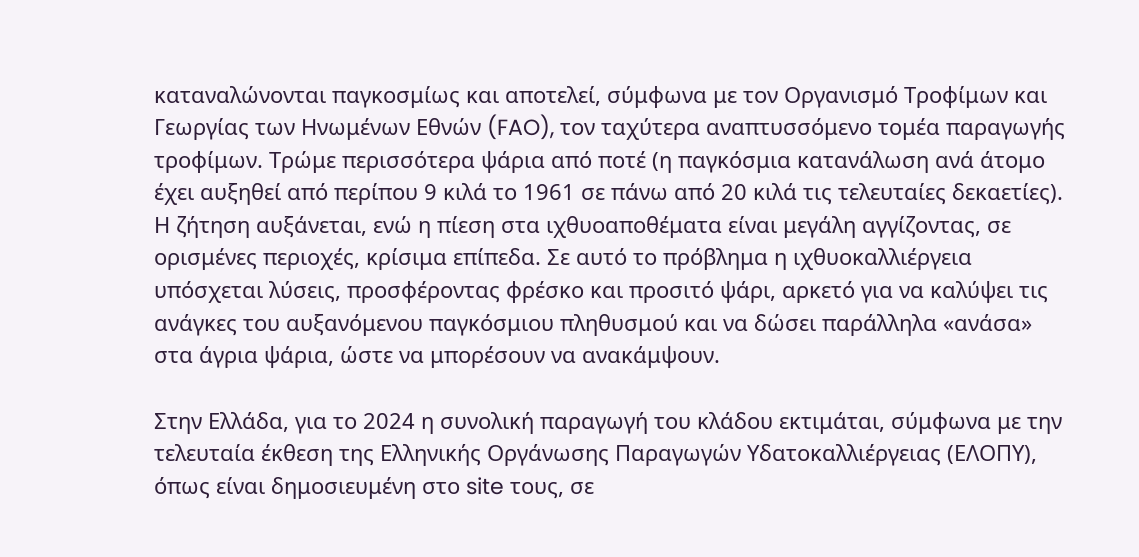καταναλώνονται παγκοσμίως και αποτελεί, σύμφωνα με τον Οργανισμό Τροφίμων και Γεωργίας των Ηνωμένων Εθνών (FAO), τον ταχύτερα αναπτυσσόμενο τομέα παραγωγής τροφίμων. Τρώμε περισσότερα ψάρια από ποτέ (η παγκόσμια κατανάλωση ανά άτομο έχει αυξηθεί από περίπου 9 κιλά το 1961 σε πάνω από 20 κιλά τις τελευταίες δεκαετίες). Η ζήτηση αυξάνεται, ενώ η πίεση στα ιχθυοαποθέματα είναι μεγάλη αγγίζοντας, σε ορισμένες περιοχές, κρίσιμα επίπεδα. Σε αυτό το πρόβλημα η ιχθυοκαλλιέργεια υπόσχεται λύσεις, προσφέροντας φρέσκο και προσιτό ψάρι, αρκετό για να καλύψει τις ανάγκες του αυξανόμενου παγκόσμιου πληθυσμού και να δώσει παράλληλα «ανάσα» στα άγρια ψάρια, ώστε να μπορέσουν να ανακάμψουν.

Στην Ελλάδα, για το 2024 η συνολική παραγωγή του κλάδου εκτιμάται, σύμφωνα με την τελευταία έκθεση της Ελληνικής Οργάνωσης Παραγωγών Υδατοκαλλιέργειας (ΕΛΟΠΥ), όπως είναι δημοσιευμένη στο site τους, σε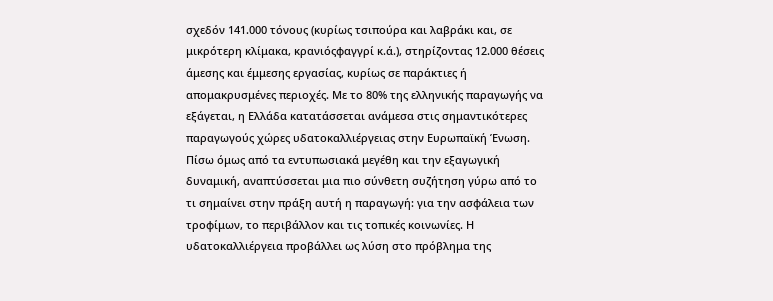σχεδόν 141.000 τόνους (κυρίως τσιπούρα και λαβράκι και, σε μικρότερη κλίμακα, κρανιόςφαγγρί κ.ά.), στηρίζοντας 12.000 θέσεις άμεσης και έμμεσης εργασίας, κυρίως σε παράκτιες ή απομακρυσμένες περιοχές. Με το 80% της ελληνικής παραγωγής να εξάγεται, η Ελλάδα κατατάσσεται ανάμεσα στις σημαντικότερες παραγωγούς χώρες υδατοκαλλιέργειας στην Ευρωπαϊκή Ένωση. Πίσω όμως από τα εντυπωσιακά μεγέθη και την εξαγωγική δυναμική, αναπτύσσεται μια πιο σύνθετη συζήτηση γύρω από το τι σημαίνει στην πράξη αυτή η παραγωγή: για την ασφάλεια των τροφίμων, το περιβάλλον και τις τοπικές κοινωνίες. Η υδατοκαλλιέργεια προβάλλει ως λύση στο πρόβλημα της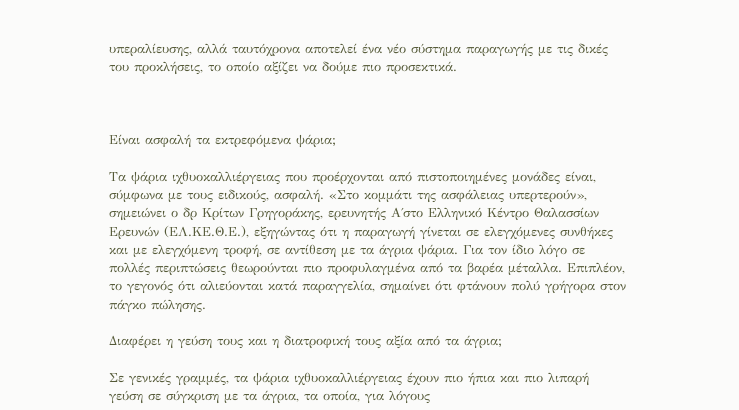υπεραλίευσης, αλλά ταυτόχρονα αποτελεί ένα νέο σύστημα παραγωγής με τις δικές του προκλήσεις, το οποίο αξίζει να δούμε πιο προσεκτικά.



Είναι ασφαλή τα εκτρεφόμενα ψάρια;

Τα ψάρια ιχθυοκαλλιέργειας που προέρχονται από πιστοποιημένες μονάδες είναι, σύμφωνα με τους ειδικούς, ασφαλή. «Στο κομμάτι της ασφάλειας υπερτερούν», σημειώνει ο δρ Κρίτων Γρηγοράκης, ερευνητής Α΄στο Ελληνικό Κέντρο Θαλασσίων Ερευνών (ΕΛ.ΚΕ.Θ.Ε.), εξηγώντας ότι η παραγωγή γίνεται σε ελεγχόμενες συνθήκες και με ελεγχόμενη τροφή, σε αντίθεση με τα άγρια ψάρια. Για τον ίδιο λόγο σε πολλές περιπτώσεις θεωρούνται πιο προφυλαγμένα από τα βαρέα μέταλλα. Επιπλέον, το γεγονός ότι αλιεύονται κατά παραγγελία, σημαίνει ότι φτάνουν πολύ γρήγορα στον πάγκο πώλησης.

Διαφέρει η γεύση τους και η διατροφική τους αξία από τα άγρια;

Σε γενικές γραμμές, τα ψάρια ιχθυοκαλλιέργειας έχουν πιο ήπια και πιο λιπαρή γεύση σε σύγκριση με τα άγρια, τα οποία, για λόγους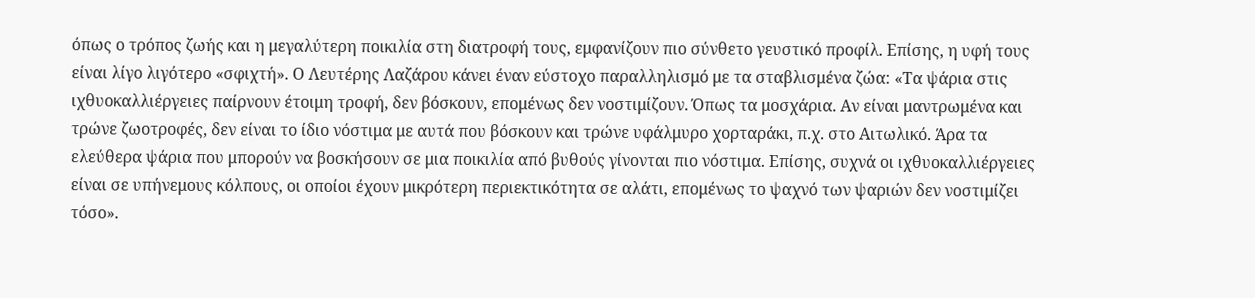όπως ο τρόπος ζωής και η μεγαλύτερη ποικιλία στη διατροφή τους, εμφανίζουν πιο σύνθετο γευστικό προφίλ. Επίσης, η υφή τους είναι λίγο λιγότερο «σφιχτή». Ο Λευτέρης Λαζάρου κάνει έναν εύστοχο παραλληλισμό με τα σταβλισμένα ζώα: «Τα ψάρια στις ιχθυοκαλλιέργειες παίρνουν έτοιμη τροφή, δεν βόσκουν, επομένως δεν νοστιμίζουν. Όπως τα μοσχάρια. Αν είναι μαντρωμένα και τρώνε ζωοτροφές, δεν είναι το ίδιο νόστιμα με αυτά που βόσκουν και τρώνε υφάλμυρο χορταράκι, π.χ. στο Αιτωλικό. Άρα τα ελεύθερα ψάρια που μπορούν να βοσκήσουν σε μια ποικιλία από βυθούς γίνονται πιο νόστιμα. Επίσης, συχνά οι ιχθυοκαλλιέργειες είναι σε υπήνεμους κόλπους, οι οποίοι έχουν μικρότερη περιεκτικότητα σε αλάτι, επομένως το ψαχνό των ψαριών δεν νοστιμίζει τόσο».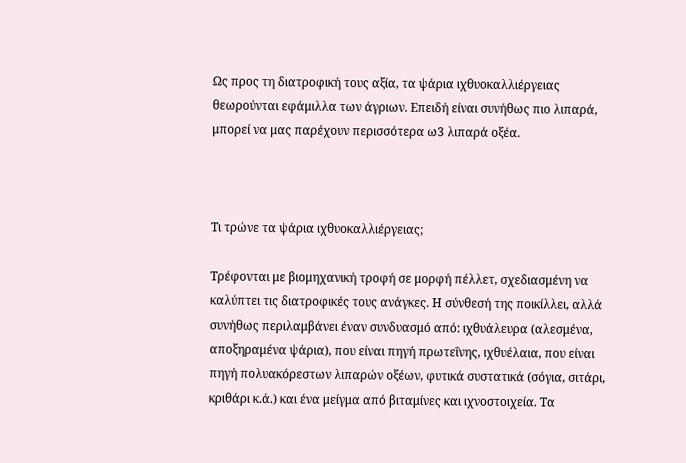Ως προς τη διατροφική τους αξία, τα ψάρια ιχθυοκαλλιέργειας θεωρούνται εφάμιλλα των άγριων. Επειδή είναι συνήθως πιο λιπαρά, μπορεί να μας παρέχουν περισσότερα ω3 λιπαρά οξέα.



Τι τρώνε τα ψάρια ιχθυοκαλλιέργειας;

Τρέφονται με βιομηχανική τροφή σε μορφή πέλλετ, σχεδιασμένη να καλύπτει τις διατροφικές τους ανάγκες. Η σύνθεσή της ποικίλλει, αλλά συνήθως περιλαμβάνει έναν συνδυασμό από: ιχθυάλευρα (αλεσμένα, αποξηραμένα ψάρια), που είναι πηγή πρωτεΐνης, ιχθυέλαια, που είναι πηγή πολυακόρεστων λιπαρών οξέων, φυτικά συστατικά (σόγια, σιτάρι, κριθάρι κ.ά.) και ένα μείγμα από βιταμίνες και ιχνοστοιχεία. Τα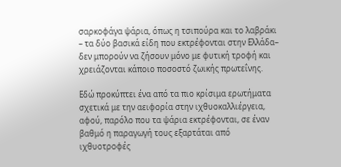σαρκοφάγα ψάρια, όπως η τσιπούρα και το λαβράκι – τα δύο βασικά είδη που εκτρέφονται στην Ελλάδα– δεν μπορούν να ζήσουν μόνο με φυτική τροφή και χρειάζονται κάποιο ποσοστό ζωικής πρωτεΐνης.

Εδώ προκύπτει ένα από τα πιο κρίσιμα ερωτήματα σχετικά με την αειφορία στην ιχθυοκαλλιέργεια, αφού, παρόλο που τα ψάρια εκτρέφονται, σε έναν βαθμό η παραγωγή τους εξαρτάται από ιχθυοτροφές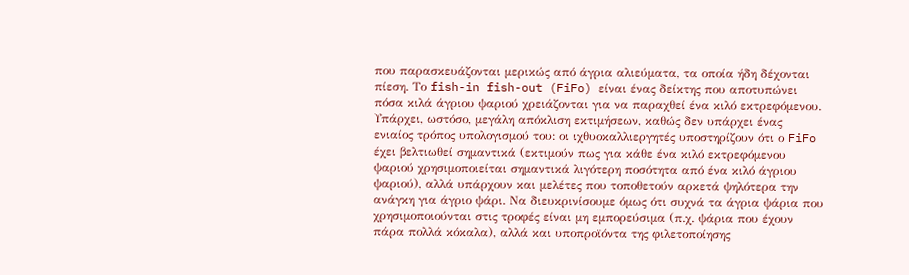που παρασκευάζονται μερικώς από άγρια αλιεύματα, τα οποία ήδη δέχονται πίεση. Το fish-in fish-out (FiFo) είναι ένας δείκτης που αποτυπώνει πόσα κιλά άγριου ψαριού χρειάζονται για να παραχθεί ένα κιλό εκτρεφόμενου. Υπάρχει, ωστόσο, μεγάλη απόκλιση εκτιμήσεων, καθώς δεν υπάρχει ένας ενιαίος τρόπος υπολογισμού του: οι ιχθυοκαλλιεργητές υποστηρίζουν ότι ο FiFo έχει βελτιωθεί σημαντικά (εκτιμούν πως για κάθε ένα κιλό εκτρεφόμενου ψαριού χρησιμοποιείται σημαντικά λιγότερη ποσότητα από ένα κιλό άγριου ψαριού), αλλά υπάρχουν και μελέτες που τοποθετούν αρκετά ψηλότερα την ανάγκη για άγριο ψάρι. Να διευκρινίσουμε όμως ότι συχνά τα άγρια ψάρια που χρησιμοποιούνται στις τροφές είναι μη εμπορεύσιμα (π.χ. ψάρια που έχουν πάρα πολλά κόκαλα), αλλά και υποπροϊόντα της φιλετοποίησης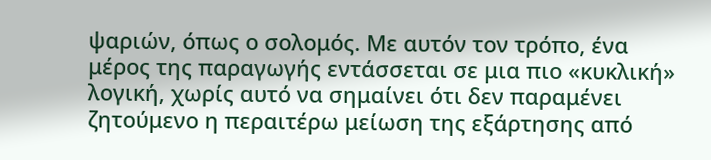ψαριών, όπως ο σολομός. Με αυτόν τον τρόπο, ένα μέρος της παραγωγής εντάσσεται σε μια πιο «κυκλική» λογική, χωρίς αυτό να σημαίνει ότι δεν παραμένει ζητούμενο η περαιτέρω μείωση της εξάρτησης από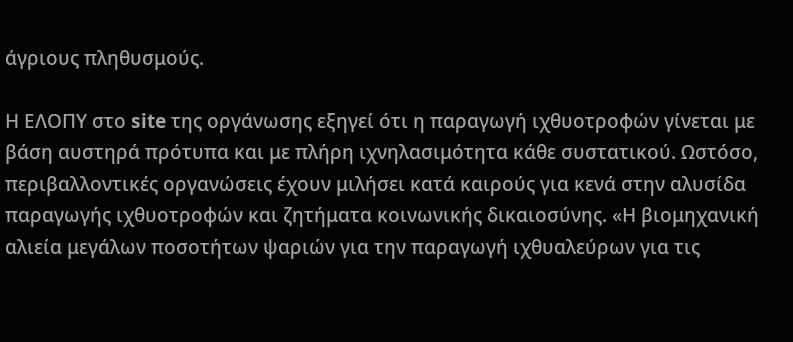άγριους πληθυσμούς.

Η ΕΛΟΠΥ στο site της οργάνωσης εξηγεί ότι η παραγωγή ιχθυοτροφών γίνεται με βάση αυστηρά πρότυπα και με πλήρη ιχνηλασιμότητα κάθε συστατικού. Ωστόσο, περιβαλλοντικές οργανώσεις έχουν μιλήσει κατά καιρούς για κενά στην αλυσίδα παραγωγής ιχθυοτροφών και ζητήματα κοινωνικής δικαιοσύνης. «Η βιομηχανική αλιεία μεγάλων ποσοτήτων ψαριών για την παραγωγή ιχθυαλεύρων για τις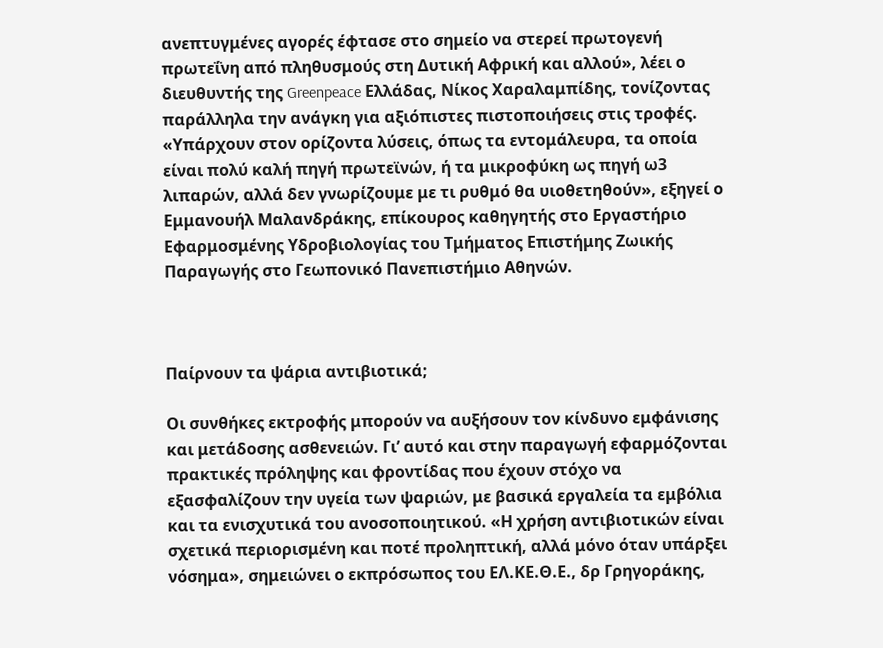ανεπτυγμένες αγορές έφτασε στο σημείο να στερεί πρωτογενή πρωτεΐνη από πληθυσμούς στη Δυτική Αφρική και αλλού», λέει ο διευθυντής της Greenpeace Ελλάδας, Νίκος Χαραλαμπίδης, τονίζοντας παράλληλα την ανάγκη για αξιόπιστες πιστοποιήσεις στις τροφές. «Υπάρχουν στον ορίζοντα λύσεις, όπως τα εντομάλευρα, τα οποία είναι πολύ καλή πηγή πρωτεϊνών, ή τα μικροφύκη ως πηγή ω3 λιπαρών, αλλά δεν γνωρίζουμε με τι ρυθμό θα υιοθετηθούν», εξηγεί ο Εμμανουήλ Μαλανδράκης, επίκουρος καθηγητής στο Εργαστήριο Εφαρμοσμένης Υδροβιολογίας του Τμήματος Επιστήμης Ζωικής Παραγωγής στο Γεωπονικό Πανεπιστήμιο Αθηνών.



Παίρνουν τα ψάρια αντιβιοτικά;

Οι συνθήκες εκτροφής μπορούν να αυξήσουν τον κίνδυνο εμφάνισης και μετάδοσης ασθενειών. Γι’ αυτό και στην παραγωγή εφαρμόζονται πρακτικές πρόληψης και φροντίδας που έχουν στόχο να εξασφαλίζουν την υγεία των ψαριών, με βασικά εργαλεία τα εμβόλια και τα ενισχυτικά του ανοσοποιητικού. «Η χρήση αντιβιοτικών είναι σχετικά περιορισμένη και ποτέ προληπτική, αλλά μόνο όταν υπάρξει νόσημα», σημειώνει ο εκπρόσωπος του ΕΛ.ΚΕ.Θ.Ε., δρ Γρηγοράκης,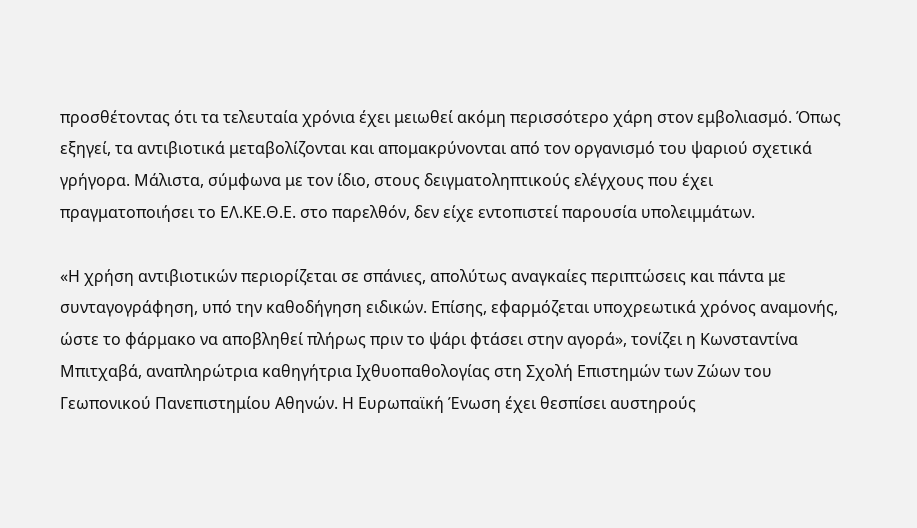προσθέτοντας ότι τα τελευταία χρόνια έχει μειωθεί ακόμη περισσότερο χάρη στον εμβολιασμό. Όπως εξηγεί, τα αντιβιοτικά μεταβολίζονται και απομακρύνονται από τον οργανισμό του ψαριού σχετικά γρήγορα. Μάλιστα, σύμφωνα με τον ίδιο, στους δειγματοληπτικούς ελέγχους που έχει πραγματοποιήσει το ΕΛ.ΚΕ.Θ.Ε. στο παρελθόν, δεν είχε εντοπιστεί παρουσία υπολειμμάτων.

«Η χρήση αντιβιοτικών περιορίζεται σε σπάνιες, απολύτως αναγκαίες περιπτώσεις και πάντα με συνταγογράφηση, υπό την καθοδήγηση ειδικών. Επίσης, εφαρμόζεται υποχρεωτικά χρόνος αναμονής, ώστε το φάρμακο να αποβληθεί πλήρως πριν το ψάρι φτάσει στην αγορά», τονίζει η Κωνσταντίνα Μπιτχαβά, αναπληρώτρια καθηγήτρια Ιχθυοπαθολογίας στη Σχολή Επιστημών των Ζώων του Γεωπονικού Πανεπιστημίου Αθηνών. Η Ευρωπαϊκή Ένωση έχει θεσπίσει αυστηρούς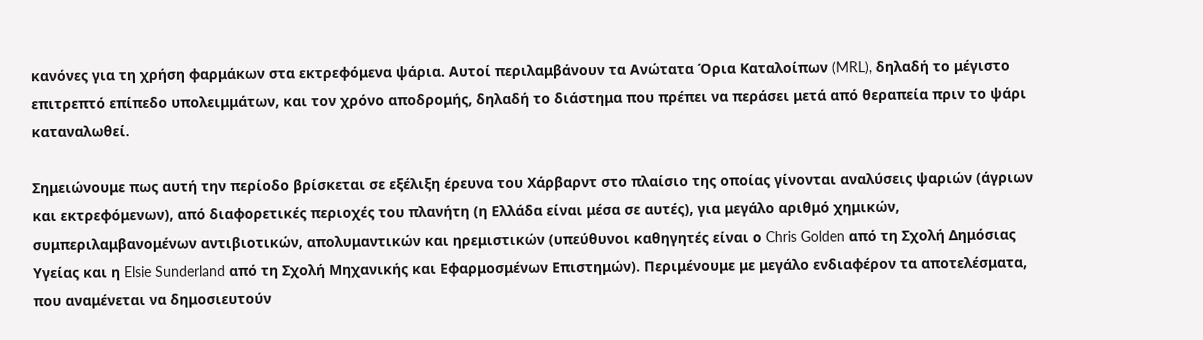κανόνες για τη χρήση φαρμάκων στα εκτρεφόμενα ψάρια. Αυτοί περιλαμβάνουν τα Ανώτατα Όρια Καταλοίπων (MRL), δηλαδή το μέγιστο επιτρεπτό επίπεδο υπολειμμάτων, και τον χρόνο αποδρομής, δηλαδή το διάστημα που πρέπει να περάσει μετά από θεραπεία πριν το ψάρι καταναλωθεί.

Σημειώνουμε πως αυτή την περίοδο βρίσκεται σε εξέλιξη έρευνα του Χάρβαρντ στο πλαίσιο της οποίας γίνονται αναλύσεις ψαριών (άγριων και εκτρεφόμενων), από διαφορετικές περιοχές του πλανήτη (η Ελλάδα είναι μέσα σε αυτές), για μεγάλο αριθμό χημικών, συμπεριλαμβανομένων αντιβιοτικών, απολυμαντικών και ηρεμιστικών (υπεύθυνοι καθηγητές είναι ο Chris Golden από τη Σχολή Δημόσιας Υγείας και η Elsie Sunderland από τη Σχολή Μηχανικής και Εφαρμοσμένων Επιστημών). Περιμένουμε με μεγάλο ενδιαφέρον τα αποτελέσματα, που αναμένεται να δημοσιευτούν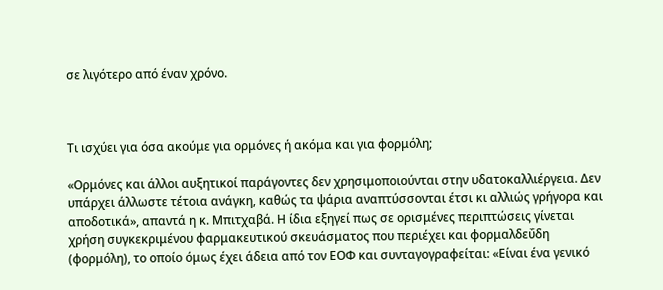σε λιγότερο από έναν χρόνο.



Τι ισχύει για όσα ακούμε για ορμόνες ή ακόμα και για φορμόλη;

«Ορμόνες και άλλοι αυξητικοί παράγοντες δεν χρησιμοποιούνται στην υδατοκαλλιέργεια. Δεν υπάρχει άλλωστε τέτοια ανάγκη, καθώς τα ψάρια αναπτύσσονται έτσι κι αλλιώς γρήγορα και αποδοτικά», απαντά η κ. Μπιτχαβά. Η ίδια εξηγεί πως σε ορισμένες περιπτώσεις γίνεται χρήση συγκεκριμένου φαρμακευτικού σκευάσματος που περιέχει και φορμαλδεΰδη (φορμόλη), το οποίο όμως έχει άδεια από τον ΕΟΦ και συνταγογραφείται: «Είναι ένα γενικό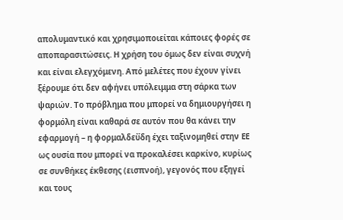απολυμαντικό και χρησιμοποιείται κάποιες φορές σε αποπαρασιτώσεις. Η χρήση του όμως δεν είναι συχνή και είναι ελεγχόμενη. Από μελέτες που έχουν γίνει ξέρουμε ότι δεν αφήνει υπόλειμμα στη σάρκα των ψαριών. Το πρόβλημα που μπορεί να δημιουργήσει η φορμόλη είναι καθαρά σε αυτόν που θα κάνει την εφαρμογή – η φορμαλδεΰδη έχει ταξινομηθεί στην ΕΕ ως ουσία που μπορεί να προκαλέσει καρκίνο, κυρίως σε συνθήκες έκθεσης (εισπνοή), γεγονός που εξηγεί και τους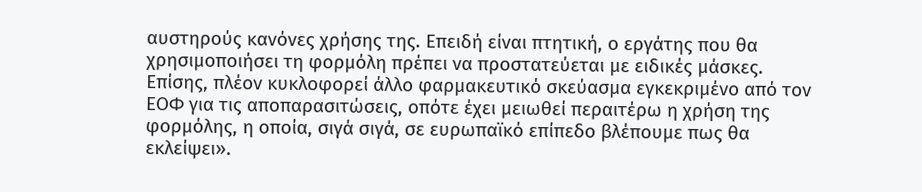αυστηρούς κανόνες χρήσης της. Επειδή είναι πτητική, ο εργάτης που θα χρησιμοποιήσει τη φορμόλη πρέπει να προστατεύεται με ειδικές μάσκες. Επίσης, πλέον κυκλοφορεί άλλο φαρμακευτικό σκεύασμα εγκεκριμένο από τον ΕΟΦ για τις αποπαρασιτώσεις, οπότε έχει μειωθεί περαιτέρω η χρήση της φορμόλης, η οποία, σιγά σιγά, σε ευρωπαϊκό επίπεδο βλέπουμε πως θα εκλείψει».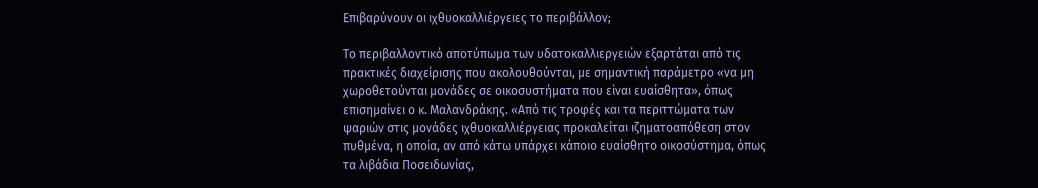Επιβαρύνουν οι ιχθυοκαλλιέργειες το περιβάλλον;

Το περιβαλλοντικό αποτύπωμα των υδατοκαλλιεργειών εξαρτάται από τις πρακτικές διαχείρισης που ακολουθούνται, με σημαντική παράμετρο «να μη χωροθετούνται μονάδες σε οικοσυστήματα που είναι ευαίσθητα», όπως επισημαίνει ο κ. Μαλανδράκης. «Από τις τροφές και τα περιττώματα των ψαριών στις μονάδες ιχθυοκαλλιέργειας προκαλείται ιζηματοαπόθεση στον πυθμένα, η οποία, αν από κάτω υπάρχει κάποιο ευαίσθητο οικοσύστημα, όπως τα λιβάδια Ποσειδωνίας,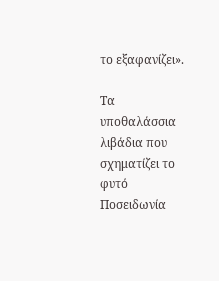το εξαφανίζει».

Τα υποθαλάσσια λιβάδια που σχηματίζει το φυτό Ποσειδωνία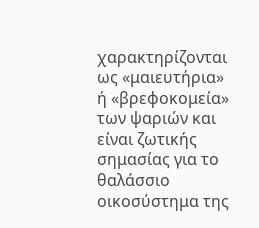χαρακτηρίζονται ως «μαιευτήρια» ή «βρεφοκομεία» των ψαριών και είναι ζωτικής σημασίας για το θαλάσσιο οικοσύστημα της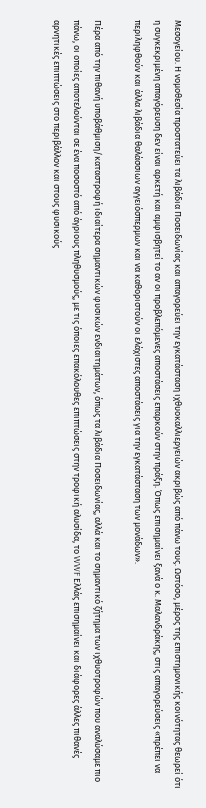Μεσογείου. Η νομοθεσία προστατεύει τα λιβάδια Ποσειδωνίας και απαγορεύει την εγκατάσταση ιχθυοκαλλιεργειών ακριβώς από πάνω τους. Ωστόσο, μέρος της επιστημονικής κοινότητας θεωρεί ότι η συγκεκριμένη απαγόρευση δεν είναι αρκετή και αμφισβητεί το αν οι προβλεπόμενες αποστάσεις επαρκούν στην πράξη. Όπως επισημαίνει ξανά ο κ. Μαλανδράκης, στις απαγορεύσεις «πρέπει να περιληφθούν και άλλα λιβάδια θαλάσσιων αγγειόσπερμων και να καθοριστούν οι ελάχιστες αποστάσεις για την εγκατάσταση των μονάδων».

Πέρα από την πιθανή υποβάθμιση/καταστροφή ιδιαίτερα σημαντικών φυσικών ενδιαιτημάτων, όπως τα λιβάδια Ποσειδωνίας, αλλά και το σημαντικό ζήτημα των ιχθυοτροφών που αναλύσαμε πιο πάνω, οι οποίες αποτελούνται σε ένα ποσοστό από άγριους πληθυσμούς, με τις όποιες επακόλουθες επιπτώσεις στην τροφική αλυσίδα, το WWF Ελλάς επισημαίνει και διάφορες άλλες πιθανές αρνητικές επιπτώσεις στο περιβάλλον και στους φυσικούς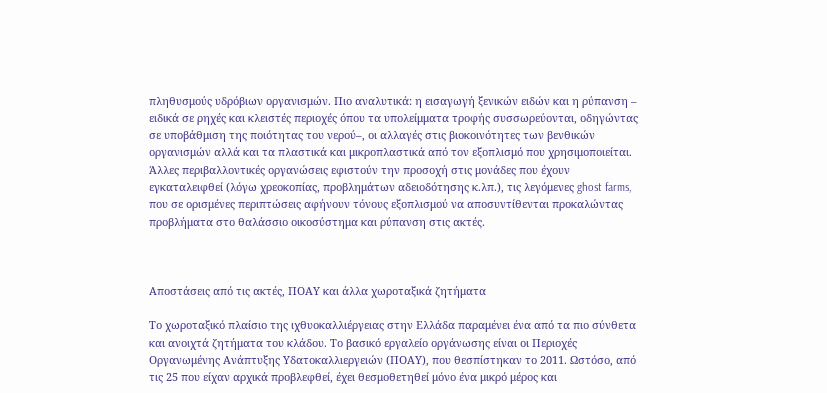πληθυσμούς υδρόβιων οργανισμών. Πιο αναλυτικά: η εισαγωγή ξενικών ειδών και η ρύπανση – ειδικά σε ρηχές και κλειστές περιοχές όπου τα υπολείμματα τροφής συσσωρεύονται, οδηγώντας σε υποβάθμιση της ποιότητας του νερού–, οι αλλαγές στις βιοκοινότητες των βενθικών οργανισμών αλλά και τα πλαστικά και μικροπλαστικά από τον εξοπλισμό που χρησιμοποιείται. Άλλες περιβαλλοντικές οργανώσεις εφιστούν την προσοχή στις μονάδες που έχουν εγκαταλειφθεί (λόγω χρεοκοπίας, προβλημάτων αδειοδότησης κ.λπ.), τις λεγόμενες ghost farms, που σε ορισμένες περιπτώσεις αφήνουν τόνους εξοπλισμού να αποσυντίθενται προκαλώντας προβλήματα στο θαλάσσιο οικοσύστημα και ρύπανση στις ακτές.



Αποστάσεις από τις ακτές, ΠΟΑΥ και άλλα χωροταξικά ζητήματα

Το χωροταξικό πλαίσιο της ιχθυοκαλλιέργειας στην Ελλάδα παραμένει ένα από τα πιο σύνθετα και ανοιχτά ζητήματα του κλάδου. Το βασικό εργαλείο οργάνωσης είναι οι Περιοχές Οργανωμένης Ανάπτυξης Υδατοκαλλιεργειών (ΠΟΑΥ), που θεσπίστηκαν το 2011. Ωστόσο, από τις 25 που είχαν αρχικά προβλεφθεί, έχει θεσμοθετηθεί μόνο ένα μικρό μέρος και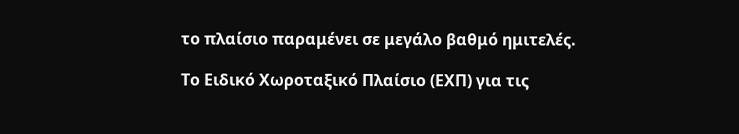το πλαίσιο παραμένει σε μεγάλο βαθμό ημιτελές.

Το Ειδικό Χωροταξικό Πλαίσιο (ΕΧΠ) για τις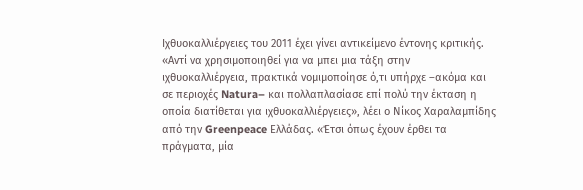Ιχθυοκαλλιέργειες του 2011 έχει γίνει αντικείμενο έντονης κριτικής. «Αντί να χρησιμοποιηθεί για να μπει μια τάξη στην ιχθυοκαλλιέργεια, πρακτικά νομιμοποίησε ό,τι υπήρχε –ακόμα και σε περιοχές Natura– και πολλαπλασίασε επί πολύ την έκταση η οποία διατίθεται για ιχθυοκαλλιέργειες», λέει ο Νίκος Χαραλαμπίδης από την Greenpeace Ελλάδας. «Έτσι όπως έχουν έρθει τα πράγματα, μία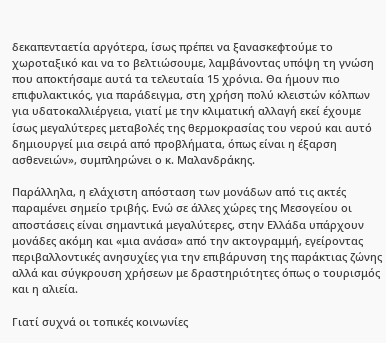δεκαπενταετία αργότερα, ίσως πρέπει να ξανασκεφτούμε το χωροταξικό και να το βελτιώσουμε, λαμβάνοντας υπόψη τη γνώση που αποκτήσαμε αυτά τα τελευταία 15 χρόνια. Θα ήμουν πιο επιφυλακτικός, για παράδειγμα, στη χρήση πολύ κλειστών κόλπων για υδατοκαλλιέργεια, γιατί με την κλιματική αλλαγή εκεί έχουμε ίσως μεγαλύτερες μεταβολές της θερμοκρασίας του νερού και αυτό δημιουργεί μια σειρά από προβλήματα, όπως είναι η έξαρση ασθενειών», συμπληρώνει ο κ. Μαλανδράκης.

Παράλληλα, η ελάχιστη απόσταση των μονάδων από τις ακτές παραμένει σημείο τριβής. Ενώ σε άλλες χώρες της Μεσογείου οι αποστάσεις είναι σημαντικά μεγαλύτερες, στην Ελλάδα υπάρχουν μονάδες ακόμη και «μια ανάσα» από την ακτογραμμή, εγείροντας περιβαλλοντικές ανησυχίες για την επιβάρυνση της παράκτιας ζώνης αλλά και σύγκρουση χρήσεων με δραστηριότητες όπως ο τουρισμός και η αλιεία.

Γιατί συχνά οι τοπικές κοινωνίες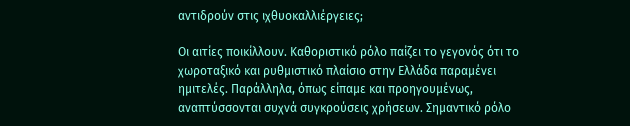αντιδρούν στις ιχθυοκαλλιέργειες;

Οι αιτίες ποικίλλουν. Καθοριστικό ρόλο παίζει το γεγονός ότι το χωροταξικό και ρυθμιστικό πλαίσιο στην Ελλάδα παραμένει ημιτελές. Παράλληλα, όπως είπαμε και προηγουμένως, αναπτύσσονται συχνά συγκρούσεις χρήσεων. Σημαντικό ρόλο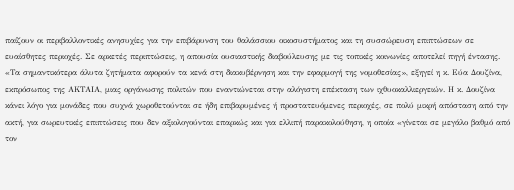παίζουν οι περιβαλλοντικές ανησυχίες για την επιβάρυνση του θαλάσσιου οικοσυστήματος και τη συσσώρευση επιπτώσεων σε ευαίσθητες περιοχές. Σε αρκετές περιπτώσεις, η απουσία ουσιαστικής διαβούλευσης με τις τοπικές κοινωνίες αποτελεί πηγή έντασης. «Τα σημαντικότερα άλυτα ζητήματα αφορούν τα κενά στη διακυβέρνηση και την εφαρμογή της νομοθεσίας», εξηγεί η κ. Εύα Δουζίνα, εκπρόσωπος της ΑΚΤΑΙΑ, μιας οργάνωσης πολιτών που εναντιώνεται στην αλόγιστη επέκταση των ιχθυοκαλλιεργειών. Η κ. Δουζίνα κάνει λόγο για μονάδες που συχνά χωροθετούνται σε ήδη επιβαρυμένες ή προστατευόμενες περιοχές, σε πολύ μικρή απόσταση από την ακτή, για σωρευτικές επιπτώσεις που δεν αξιολογούνται επαρκώς και για ελλιπή παρακολούθηση, η οποία «γίνεται σε μεγάλο βαθμό από τον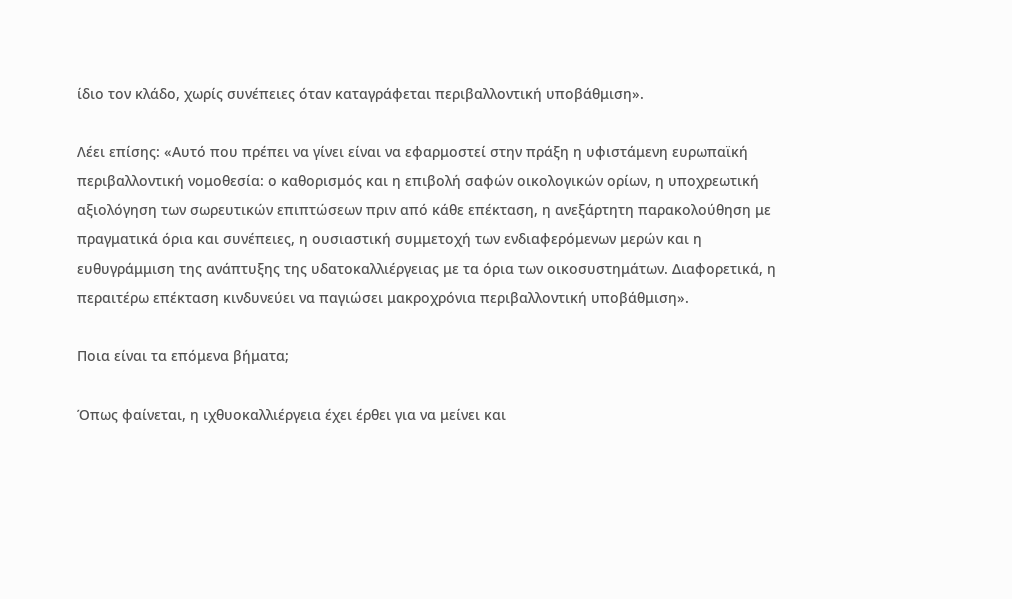ίδιο τον κλάδο, χωρίς συνέπειες όταν καταγράφεται περιβαλλοντική υποβάθμιση».

Λέει επίσης: «Αυτό που πρέπει να γίνει είναι να εφαρμοστεί στην πράξη η υφιστάμενη ευρωπαϊκή περιβαλλοντική νομοθεσία: ο καθορισμός και η επιβολή σαφών οικολογικών ορίων, η υποχρεωτική αξιολόγηση των σωρευτικών επιπτώσεων πριν από κάθε επέκταση, η ανεξάρτητη παρακολούθηση με πραγματικά όρια και συνέπειες, η ουσιαστική συμμετοχή των ενδιαφερόμενων μερών και η ευθυγράμμιση της ανάπτυξης της υδατοκαλλιέργειας με τα όρια των οικοσυστημάτων. Διαφορετικά, η περαιτέρω επέκταση κινδυνεύει να παγιώσει μακροχρόνια περιβαλλοντική υποβάθμιση».

Ποια είναι τα επόμενα βήματα;

Όπως φαίνεται, η ιχθυοκαλλιέργεια έχει έρθει για να μείνει και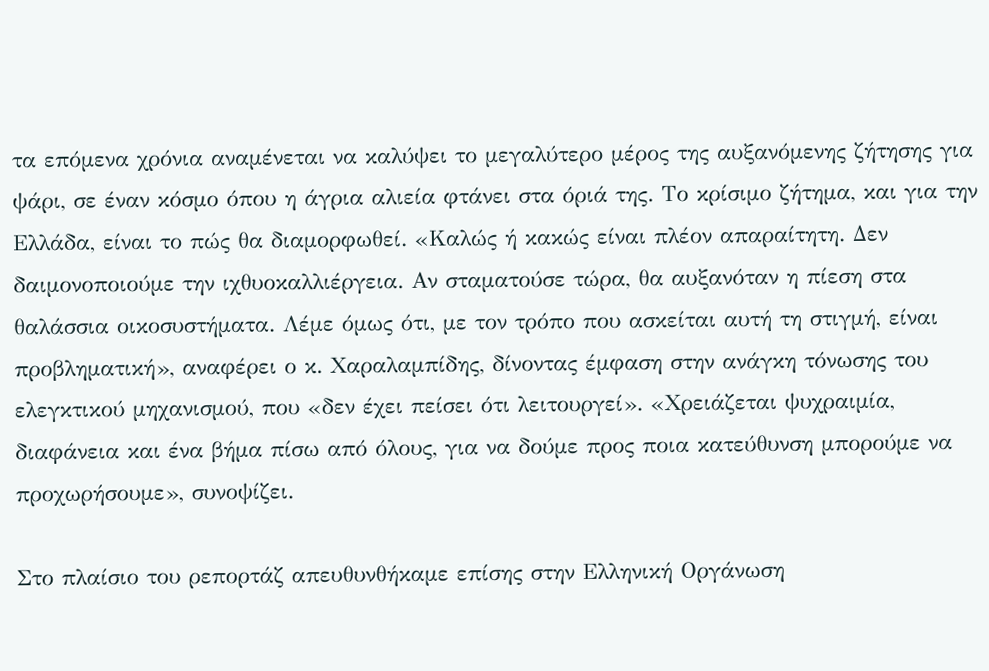τα επόμενα χρόνια αναμένεται να καλύψει το μεγαλύτερο μέρος της αυξανόμενης ζήτησης για ψάρι, σε έναν κόσμο όπου η άγρια αλιεία φτάνει στα όριά της. Tο κρίσιμο ζήτημα, και για την Ελλάδα, είναι το πώς θα διαμορφωθεί. «Καλώς ή κακώς είναι πλέον απαραίτητη. Δεν δαιμονοποιούμε την ιχθυοκαλλιέργεια. Αν σταματούσε τώρα, θα αυξανόταν η πίεση στα θαλάσσια οικοσυστήματα. Λέμε όμως ότι, με τον τρόπο που ασκείται αυτή τη στιγμή, είναι προβληματική», αναφέρει ο κ. Χαραλαμπίδης, δίνοντας έμφαση στην ανάγκη τόνωσης του ελεγκτικού μηχανισμού, που «δεν έχει πείσει ότι λειτουργεί». «Χρειάζεται ψυχραιμία, διαφάνεια και ένα βήμα πίσω από όλους, για να δούμε προς ποια κατεύθυνση μπορούμε να προχωρήσουμε», συνοψίζει.

Στο πλαίσιο του ρεπορτάζ απευθυνθήκαμε επίσης στην Ελληνική Οργάνωση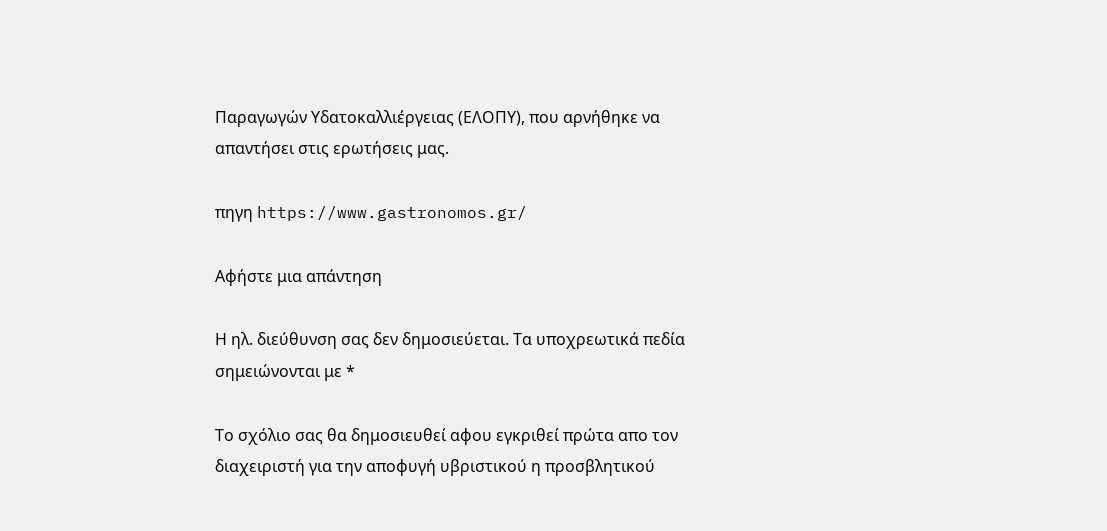Παραγωγών Υδατοκαλλιέργειας (ΕΛΟΠΥ), που αρνήθηκε να απαντήσει στις ερωτήσεις μας.

πηγη https://www.gastronomos.gr/

Αφήστε μια απάντηση

Η ηλ. διεύθυνση σας δεν δημοσιεύεται. Τα υποχρεωτικά πεδία σημειώνονται με *

Το σχόλιο σας θα δημοσιευθεί αφου εγκριθεί πρώτα απο τον διαχειριστή για την αποφυγή υβριστικού η προσβλητικού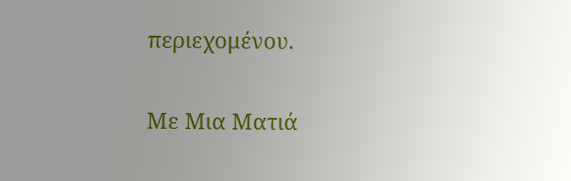περιεχομένου.

Με Μια Ματιά